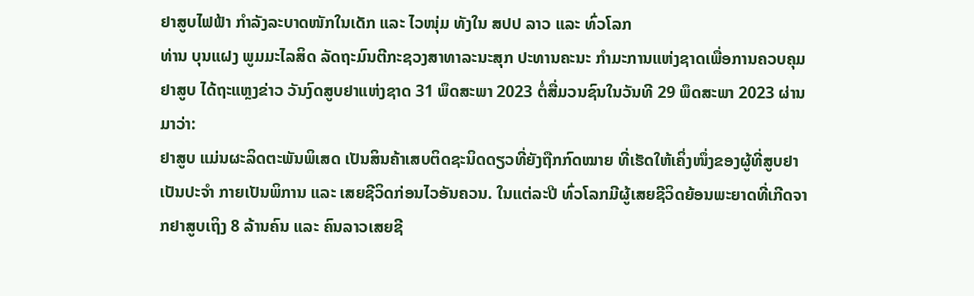ຢາສູບໄຟຟ້າ ກໍາລັງລະບາດໜັກໃນເດັກ ແລະ ໄວໜຸ່ມ ທັງໃນ ສປປ ລາວ ແລະ ທົ່ວໂລກ
ທ່ານ ບຸນແຝງ ພູມມະໄລສິດ ລັດຖະມົນຕີກະຊວງສາທາລະນະສຸກ ປະທານຄະນະ ກຳມະການແຫ່ງຊາດເພື່ອການຄວບຄຸມຢາສູບ ໄດ້ຖະແຫຼງຂ່າວ ວັນງົດສູບຢາແຫ່ງຊາດ 31 ພຶດສະພາ 2023 ຕໍ່ສື່ມວນຊົນໃນວັນທີ 29 ພຶດສະພາ 2023 ຜ່ານມາວ່າ:
ຢາສູບ ແມ່ນຜະລິດຕະພັນພິເສດ ເປັນສິນຄ້າເສບຕິດຊະນິດດຽວທີ່ຍັງຖືກກົດໝາຍ ທີ່ເຮັດໃຫ້ເຄິ່ງໜຶ່ງຂອງຜູ້ທີ່ສູບຢາເປັນປະຈໍາ ກາຍເປັນພິການ ແລະ ເສຍຊີວິດກ່ອນໄວອັນຄວນ. ໃນແຕ່ລະປີ ທົ່ວໂລກມີຜູ້ເສຍຊີວິດຍ້ອນພະຍາດທີ່ເກີດຈາກຢາສູບເຖິງ 8 ລ້ານຄົນ ແລະ ຄົນລາວເສຍຊີ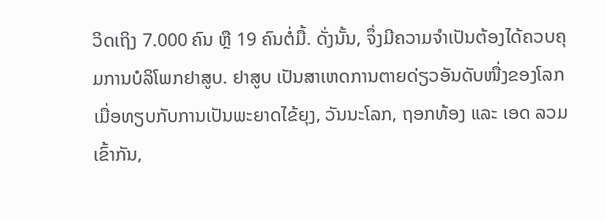ວິດເຖິງ 7.000 ຄົນ ຫຼື 19 ຄົນຕໍ່ມື້. ດັ່ງນັ້ນ, ຈຶ່ງມີຄວາມຈໍາເປັນຕ້ອງໄດ້ຄວບຄຸມການບໍລິໂພກຢາສູບ. ຢາສູບ ເປັນສາເຫດການຕາຍດ່ຽວອັນດັບໜື່ງຂອງໂລກ ເມື່ອທຽບກັບການເປັນພະຍາດໄຂ້ຍຸງ, ວັນນະໂລກ, ຖອກທ້ອງ ແລະ ເອດ ລວມເຂົ້າກັນ,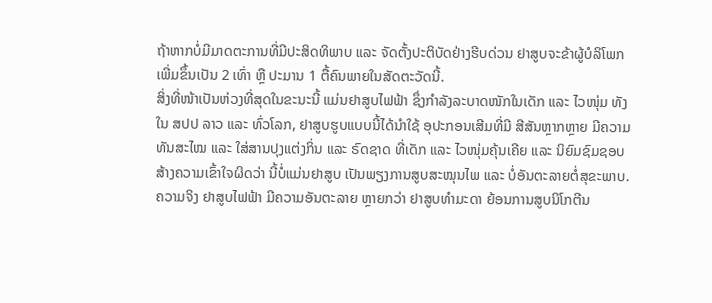ຖ້າຫາກບໍ່ມີມາດຕະການທີ່ມີປະສິດທິພາບ ແລະ ຈັດຕັ້ງປະຕິບັດຢ່າງຮີບດ່ວນ ຢາສູບຈະຂ້າຜູ້ບໍລິໂພກເພີ່ມຂຶ້ນເປັນ 2 ເທົ່າ ຫຼື ປະມານ 1 ຕື້ຄົນພາຍໃນສັດຕະວັດນີ້.
ສິ່ງທີ່ໜ້າເປັນຫ່ວງທີ່ສຸດໃນຂະນະນີ້ ແມ່ນຢາສູບໄຟຟ້າ ຊຶ່ງກໍາລັງລະບາດໜັກໃນເດັກ ແລະ ໄວໜຸ່ມ ທັງໃນ ສປປ ລາວ ແລະ ທົ່ວໂລກ, ຢາສູບຮູບແບບນີ້ໄດ້ນໍາໃຊ້ ອຸປະກອນເສີມທີ່ມີ ສີສັນຫຼາກຫຼາຍ ມີຄວາມທັນສະໄໝ ແລະ ໃສ່ສານປຸງແຕ່ງກິ່ນ ແລະ ຣົດຊາດ ທີ່ເດັກ ແລະ ໄວໜຸ່ມຄຸ້ນເຄີຍ ແລະ ນິຍົມຊົມຊອບ ສ້າງຄວາມເຂົ້າໃຈຜິດວ່າ ນີ້ບໍ່ແມ່ນຢາສູບ ເປັນພຽງການສູບສະໝຸນໄພ ແລະ ບໍ່ອັນຕະລາຍຕໍ່ສຸຂະພາບ. ຄວາມຈິງ ຢາສູບໄຟຟ້າ ມີຄວາມອັນຕະລາຍ ຫຼາຍກວ່າ ຢາສູບທໍາມະດາ ຍ້ອນການສູບນິໂກຕີນ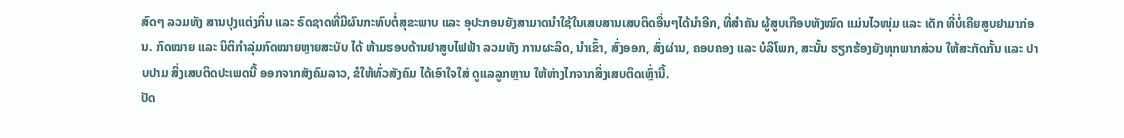ສົດໆ ລວມທັງ ສານປຸງແຕ່ງກິ່ນ ແລະ ຣົດຊາດທີ່ມີຜົນກະທົບຕໍ່ສຸຂະພາບ ແລະ ອຸປະກອນຍັງສາມາດນໍາໃຊ້ໃນເສບສານເສບຕິດອື່ນໆໄດ້ນໍາອີກ, ທີ່ສໍາຄັນ ຜູ້ສູບເກືອບທັງໝົດ ແມ່ນໄວໜຸ່ມ ແລະ ເດັກ ທີ່ບໍ່ເຄີຍສູບຢາມາກ່ອນ. ກົດໝາຍ ແລະ ນິຕິກໍາລຸ່ມກົດໝາຍຫຼາຍສະບັບ ໄດ້ ຫ້າມຮອບດ້ານຢາສູບໄຟຟ້າ ລວມທັງ ການຜະລິດ, ນໍາເຂົ້າ, ສົ່ງອອກ, ສົ່ງຜ່ານ, ຄອບຄອງ ແລະ ບໍລິໂພກ, ສະນັ້ນ ຮຽກຮ້ອງຍັງທຸກພາກສ່ວນ ໃຫ້ສະກັດກັ້ນ ແລະ ປາບປາມ ສິ່ງເສບຕິດປະເພດນີ້ ອອກຈາກສັງຄົມລາວ, ຂໍໃຫ້ທົ່ວສັງຄົມ ໄດ້ເອົາໃຈໃສ່ ດູແລລູກຫຼານ ໃຫ້ຫ່າງໄກຈາກສິ່ງເສບຕິດເຫຼົ່ານີ້.
ປັດ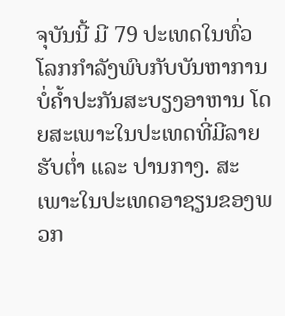ຈຸບັນນີ້ ມີ 79 ປະເທດໃນທົ່ວໂລກກຳລັງພົບກັບບັນຫາການບໍ່ຄໍ້າປະກັນສະບຽງອາຫານ ໂດຍສະເພາະໃນປະເທດທີ່ມີລາຍຮັບຕໍ່າ ແລະ ປານກາງ. ສະເພາະໃນປະເທດອາຊຽນຂອງພວກ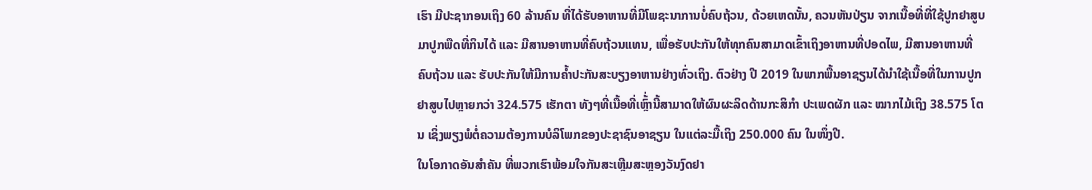ເຮົາ ມີປະຊາກອນເຖິງ 60 ລ້ານຄົນ ທີ່ໄດ້ຮັບອາຫານທີ່ມີໂພຊະນາການບໍ່ຄົບຖ້ວນ, ດ້ວຍເຫດນັ້ນ, ຄວນຫັນປ່ຽນ ຈາກເນື້ອທີ່ທີ່ໃຊ້ປູກຢາສູບ ມາປູກພືດທີ່ກິນໄດ້ ແລະ ມີສານອາຫານທີ່ຄົບຖ້ວນແທນ, ເພື່ອຮັບປະກັນໃຫ້ທຸກຄົນສາມາດເຂົ້າເຖິງອາຫານທີ່ປອດໄພ, ມີສານອາຫານທີ່ຄົບຖ້ວນ ແລະ ຮັບປະກັນໃຫ້ມີການຄໍ້າປະກັນສະບຽງອາຫານຢ່າງທົ່ວເຖິງ. ຕົວຢ່າງ ປີ 2019 ໃນພາກພື້ນອາຊຽນໄດ້ນໍາໃຊ້ເນື້ອທີ່ໃນການປູກຢາສູບໄປຫຼາຍກວ່າ 324.575 ເຮັກຕາ ທັງໆທີ່ເນື້ອທີ່ເຫຼົ້່ານີ້ສາມາດໃຫ້ຜົນຜະລິດດ້ານກະສິກຳ ປະເພດຜັກ ແລະ ໝາກໄມ້ເຖິງ 38.575 ໂຕນ ເຊິ່ງພຽງພໍຕໍ່ຄວາມຕ້ອງການບໍລິໂພກຂອງປະຊາຊົນອາຊຽນ ໃນແຕ່ລະມື້ເຖິງ 250.000 ຄົນ ໃນໜຶ່ງປີ.
ໃນໂອກາດອັນສຳຄັນ ທີ່ພວກເຮົາພ້ອມໃຈກັນສະເຫຼີມສະຫຼອງວັນງົດຢາ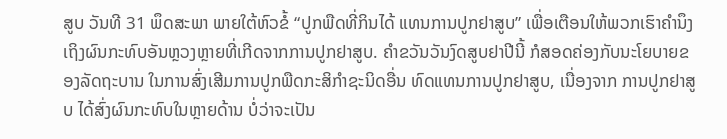ສູບ ວັນທີ 31 ພຶດສະພາ ພາຍໃຕ້ຫົວຂໍ້ “ປູກພືດທີ່ກິນໄດ້ ແທນການປູກຢາສູບ” ເພື່ອເຕືອນໃຫ້ພວກເຮົາຄໍານຶງເຖິງຜົນກະທົບອັນຫຼວງຫຼາຍທີ່ເກີດຈາກການປູກຢາສູບ. ຄໍາຂວັນວັນງົດສູບຢາປີນີ້ ກໍສອດຄ່ອງກັບນະໂຍບາຍຂອງລັດຖະບານ ໃນການສົ່ງເສີມການປູກພືດກະສິກໍາຊະນິດອື່ນ ທົດແທນການປູກຢາສູບ, ເນື່ອງຈາກ ການປູກຢາສູບ ໄດ້ສົ່ງຜົນກະທົບໃນຫຼາຍດ້ານ ບໍ່ວ່າຈະເປັນ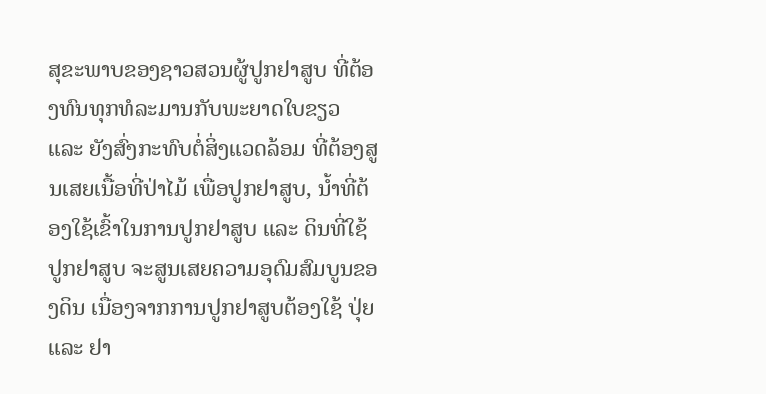ສຸຂະພາບຂອງຊາວສວນຜູ້ປູກຢາສູບ ທີ່ຕ້ອງທົນທຸກທໍລະມານກັບພະຍາດໃບຂຽວ ແລະ ຍັງສົ່ງກະທົບຕໍ່ສິ່ງແວດລ້ອມ ທີ່ຕ້ອງສູນເສຍເນື້ອທີ່ປ່າໄມ້ ເພື່ອປູກຢາສູບ, ນໍ້າທີ່ຕ້ອງໃຊ້ເຂົ້າໃນການປູກຢາສູບ ແລະ ດິນທີ່ໃຊ້ປູກຢາສູບ ຈະສູນເສຍຄວາມອຸດົມສົມບູນຂອງດິນ ເນື່ອງຈາກການປູກຢາສູບຕ້ອງໃຊ້ ປຸ່ຍ ແລະ ຢາ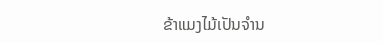ຂ້າແມງໄມ້ເປັນຈໍານ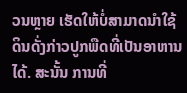ວນຫຼາຍ ເຮັດໃຫ້ບໍ່ສາມາດນໍາໃຊ້ດິນດັ່ງກ່າວປູກພືດທີ່ເປັນອາຫານໄດ້. ສະນັ້ນ ການທີ່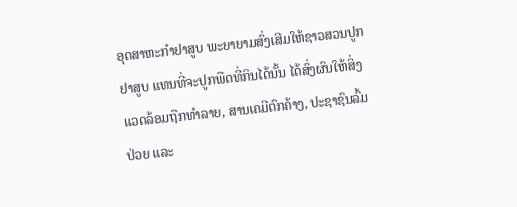ອຸດສາຫະກຳຢາສູບ ພະຍາຍາມສົ່ງເສີມໃຫ້ຊາວສວນປູກຢາສູບ ແທນທີ່ຈະປູກພືດທີ່ກິນໄດ້ນັ້ນ ໄດ້ສົ່ງຜົນໃຫ້ສິ່ງແວດລ້ອມຖືກທຳລາຍ, ສານເຄມີຕົກຄ້າງ, ປະຊາຊົນລົ້ມປ່ວຍ ແລະ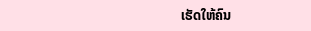ເຮັດໃຫ້ຄົນ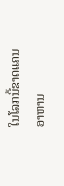ໃນໂລກນີ້ຂາດແຄນອາຫານ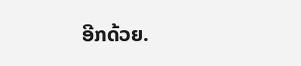ອີກດ້ວຍ.